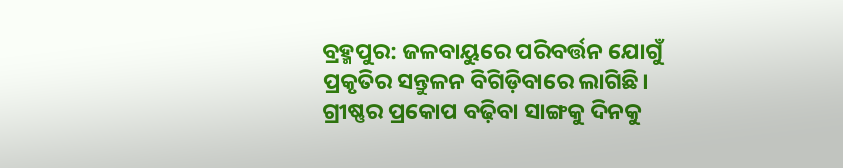ବ୍ରହ୍ମପୁର: ଜଳବାୟୁରେ ପରିବର୍ତ୍ତନ ଯୋଗୁଁ ପ୍ରକୃତିର ସନ୍ତୁଳନ ବିଗିଡ଼ିବାରେ ଲାଗିଛି। ଗ୍ରୀଷ୍ଣର ପ୍ରକୋପ ବଢ଼ିବା ସାଙ୍ଗକୁ ଦିନକୁ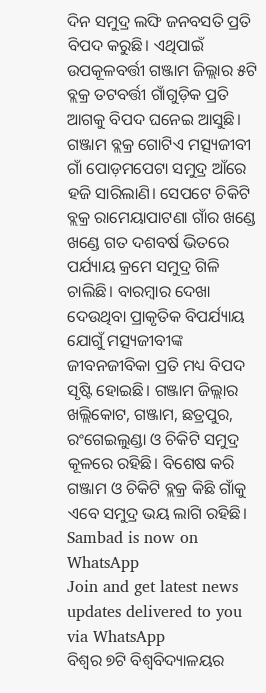ଦିନ ସମୁଦ୍ର ଲଙ୍ଘି ଜନବସତି ପ୍ରତି ବିପଦ କରୁଛି। ଏଥିପାଇଁ ଉପକୂଳବର୍ତ୍ତୀ ଗଞ୍ଜାମ ଜିଲ୍ଲାର ୫ଟି ବ୍ଲକ୍ର ତଟବର୍ତ୍ତୀ ଗାଁଗୁଡ଼ିକ ପ୍ରତି ଆଗକୁ ବିପଦ ଘନେଇ ଆସୁଛି। ଗଞ୍ଜାମ ବ୍ଲକ୍ର ଗୋଟିଏ ମତ୍ସ୍ୟଜୀବୀ ଗାଁ ପୋଡ଼ମପେଟା ସମୁଦ୍ର ଆଁରେ ହଜି ସାରିଲାଣି। ସେପଟେ ଚିକିଟି ବ୍ଲକ୍ର ରାମେୟାପାଟଣା ଗାଁର ଖଣ୍ଡେ ଖଣ୍ଡେ ଗତ ଦଶବର୍ଷ ଭିତରେ ପର୍ଯ୍ୟାୟ କ୍ରମେ ସମୁଦ୍ର ଗିଳି ଚାଲିଛି। ବାରମ୍ବାର ଦେଖା ଦେଉଥିବା ପ୍ରାକୃତିକ ବିପର୍ଯ୍ୟାୟ ଯୋଗୁଁ ମତ୍ସ୍ୟଜୀବୀଙ୍କ ଜୀବନଜୀବିକା ପ୍ରତି ମଧ୍ୟ ବିପଦ ସୃଷ୍ଟି ହୋଇଛି। ଗଞ୍ଜାମ ଜିଲ୍ଲାର ଖଲ୍ଲିକୋଟ, ଗଞ୍ଜାମ, ଛତ୍ରପୁର, ରଂଗେଇଲୁଣ୍ଡା ଓ ଚିକିଟି ସମୁଦ୍ର କୂଳରେ ରହିଛି। ବିଶେଷ କରି ଗଞ୍ଜାମ ଓ ଚିକିଟି ବ୍ଲକ୍ର କିଛି ଗାଁକୁ ଏବେ ସମୁଦ୍ର ଭୟ ଲାଗି ରହିଛି।
Sambad is now on WhatsApp
Join and get latest news updates delivered to you via WhatsApp
ବିଶ୍ବର ୭ଟି ବିଶ୍ବବିଦ୍ୟାଳୟର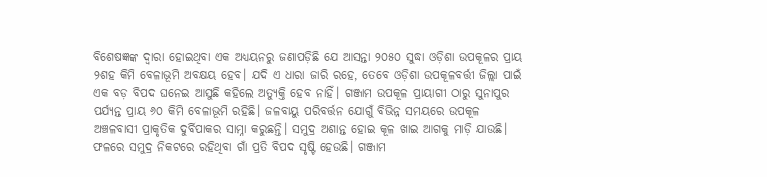ବିଶେଷଜ୍ଞଙ୍କ ଦ୍ବାରା ହୋଇଥିବା ଏକ ଅଧ୍ୟୟନରୁ ଜଣାପଡ଼ିଛି ଯେ ଆସନ୍ତା ୨୦୫୦ ସୁଦ୍ଧା ଓଡ଼ିଶା ଉପକୂଳର ପ୍ରାୟ ୨ଶହ କିମି ବେଳାଭୂମି ଅବକ୍ଷୟ ହେବ। ଯଦି ଏ ଧାରା ଜାରି ରହେ, ତେବେ ଓଡ଼ିଶା ଉପକୂଳବର୍ତ୍ତୀ ଜିଲ୍ଲା ପାଇଁ ଏକ ବଡ଼ ବିପଦ ଘନେଇ ଆସୁଛି କହିଲେ ଅତ୍ୟୁକ୍ତି ହେବ ନାହିଁ। ଗଞ୍ଜାମ ଉପକୂଳ ପ୍ରାୟାଗୀ ଠାରୁ ସୁନାପୁର ପର୍ଯ୍ୟନ୍ତ ପ୍ରାୟ ୬୦ କିମି ବେଳାଭୂମି ରହିଛି। ଜଳବାୟୁ ପରିବର୍ତ୍ତନ ଯୋଗୁଁ ବିଭିନ୍ନ ସମୟରେ ଉପକୂଳ ଅଞ୍ଚଳବାସୀ ପ୍ରାକୃତିକ ଦୁର୍ବିପାକର ସାମ୍ନା କରୁଛନ୍ତି। ସମୁଦ୍ର ଅଶାନ୍ତ ହୋଇ କୂଳ ଖାଇ ଆଗକୁ ମାଡ଼ି ଯାଉଛି। ଫଳରେ ସମୁଦ୍ର ନିକଟରେ ରହିଥିବା ଗାଁ ପ୍ରତି ବିପଦ ସୃଷ୍ଟି ହେଉଛି। ଗଞ୍ଜାମ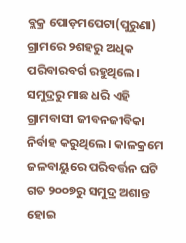ବ୍ଲକ୍ର ପୋଡ଼ମପେଟା(ପୁରୁଣା) ଗ୍ରାମରେ ୨ଶହରୁ ଅଧିକ ପରିବାରବର୍ଗ ରହୁଥିଲେ। ସମୁଦ୍ରରୁ ମାଛ ଧରି ଏହି ଗ୍ରାମବାସୀ ଜୀବନଜୀବିକା ନିର୍ବାହ କରୁଥିଲେ। କାଳକ୍ରମେ ଜଳବାୟୁରେ ପରିବର୍ତ୍ତନ ଘଟି ଗତ ୨୦୦୭ରୁ ସମୁଦ୍ର ଅଶାନ୍ତ ହୋଇ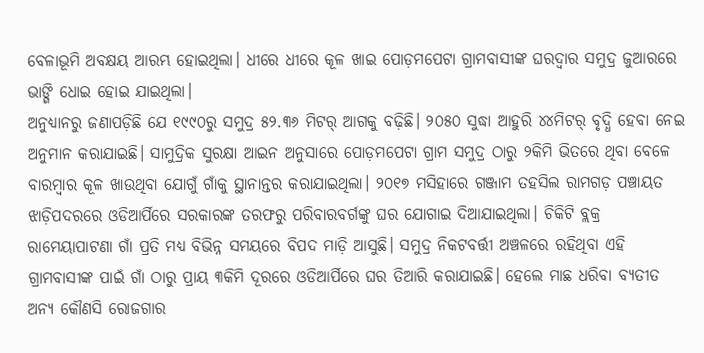ବେଳାଭୂମି ଅବକ୍ଷୟ ଆରମ୍ଭ ହୋଇଥିଲା। ଧୀରେ ଧୀରେ କୂଳ ଖାଇ ପୋଡ଼ମପେଟା ଗ୍ରାମବାସୀଙ୍କ ଘରଦ୍ବାର ସମୁଦ୍ର ଜୁଆରରେ ଭାଙ୍ଗି ଧୋଇ ହୋଇ ଯାଇଥିଲା।
ଅନୁଧ୍ୟାନରୁ ଜଣାପଡ଼ିଛି ଯେ ୧୯୯୦ରୁ ସମୁଦ୍ର ୫୨.୩୬ ମିଟର୍ ଆଗକୁ ବଢ଼ିଛି। ୨୦୫୦ ସୁଦ୍ଧା ଆହୁରି ୪୪ମିଟର୍ ବୃଦ୍ଧି ହେବା ନେଇ ଅନୁମାନ କରାଯାଇଛି। ସାମୁଦ୍ରିକ ସୁରକ୍ଷା ଆଇନ ଅନୁସାରେ ପୋଡ଼ମପେଟା ଗ୍ରାମ ସମୁଦ୍ର ଠାରୁ ୨କିମି ଭିତରେ ଥିବା ବେଳେ ବାରମ୍ବାର କୂଳ ଖାଉଥିବା ଯୋଗୁଁ ଗାଁକୁ ସ୍ଥାନାନ୍ତର କରାଯାଇଥିଲା। ୨୦୧୭ ମସିହାରେ ଗଞ୍ଜାମ ତହସିଲ ରାମଗଡ଼ ପଞ୍ଚାୟତ ଝାଡ଼ିପଦରରେ ଓଡିଆର୍ପିରେ ସରକାରଙ୍କ ତରଫରୁ ପରିବାରବର୍ଗଙ୍କୁ ଘର ଯୋଗାଇ ଦିଆଯାଇଥିଲା। ଚିକିଟି ବ୍ଲକ୍ର ରାମେୟାପାଟଣା ଗାଁ ପ୍ରତି ମଧ୍ୟ ବିଭିନ୍ନ ସମୟରେ ବିପଦ ମାଡ଼ି ଆସୁଛି। ସମୁଦ୍ର ନିକଟବର୍ତ୍ତୀ ଅଞ୍ଚଳରେ ରହିଥିବା ଏହି ଗ୍ରାମବାସୀଙ୍କ ପାଇଁ ଗାଁ ଠାରୁ ପ୍ରାୟ ୩କିମି ଦୂରରେ ଓଡିଆର୍ପିରେ ଘର ତିଆରି କରାଯାଇଛି। ହେଲେ ମାଛ ଧରିବା ବ୍ୟତୀତ ଅନ୍ୟ କୌଣସି ରୋଜଗାର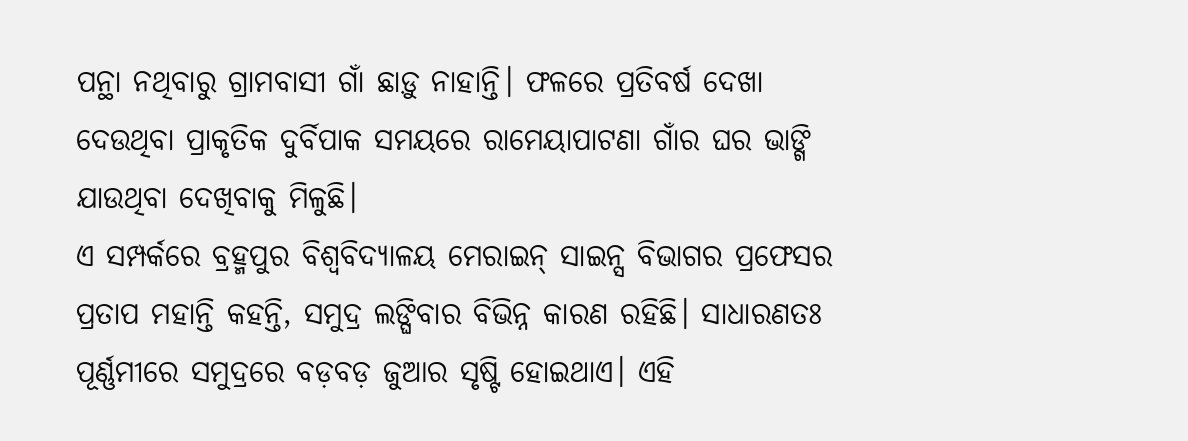ପନ୍ଥା ନଥିବାରୁ ଗ୍ରାମବାସୀ ଗାଁ ଛାଡ଼ୁ ନାହାନ୍ତି। ଫଳରେ ପ୍ରତିବର୍ଷ ଦେଖା ଦେଉଥିବା ପ୍ରାକୃତିକ ଦୁର୍ବିପାକ ସମୟରେ ରାମେୟାପାଟଣା ଗାଁର ଘର ଭାଙ୍ଗି ଯାଉଥିବା ଦେଖିବାକୁ ମିଳୁଛି।
ଏ ସମ୍ପର୍କରେ ବ୍ରହ୍ମପୁର ବିଶ୍ବବିଦ୍ୟାଳୟ ମେରାଇନ୍ ସାଇନ୍ସ ବିଭାଗର ପ୍ରଫେସର ପ୍ରତାପ ମହାନ୍ତି କହନ୍ତି, ସମୁଦ୍ର ଲଙ୍ଘିବାର ବିଭିନ୍ନ କାରଣ ରହିଛି। ସାଧାରଣତଃ ପୂର୍ଣ୍ଣମୀରେ ସମୁଦ୍ରରେ ବଡ଼ବଡ଼ ଜୁଆର ସୃଷ୍ଟି ହୋଇଥାଏ। ଏହି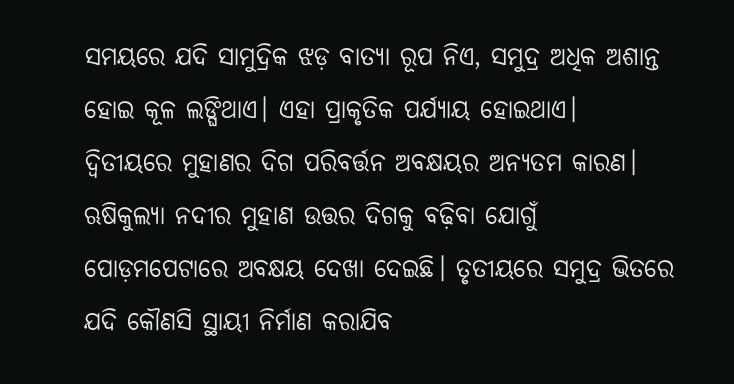ସମୟରେ ଯଦି ସାମୁଦ୍ରିକ ଝଡ଼ ବାତ୍ୟା ରୂପ ନିଏ, ସମୁଦ୍ର ଅଧିକ ଅଶାନ୍ତ ହୋଇ କୂଳ ଲଙ୍ଘିଥାଏ। ଏହା ପ୍ରାକୃତିକ ପର୍ଯ୍ୟାୟ ହୋଇଥାଏ। ଦ୍ବିତୀୟରେ ମୁହାଣର ଦିଗ ପରିବର୍ତ୍ତନ ଅବକ୍ଷୟର ଅନ୍ୟତମ କାରଣ। ଋଷିକୁଲ୍ୟା ନଦୀର ମୁହାଣ ଉତ୍ତର ଦିଗକୁ ବଢ଼ିବା ଯୋଗୁଁ ପୋଡ଼ମପେଟାରେ ଅବକ୍ଷୟ ଦେଖା ଦେଇଛି। ତୃତୀୟରେ ସମୁଦ୍ର ଭିତରେ ଯଦି କୌଣସି ସ୍ଥାୟୀ ନିର୍ମାଣ କରାଯିବ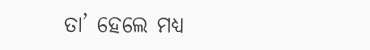ତା’ ହେଲେ ମଧ୍ୟ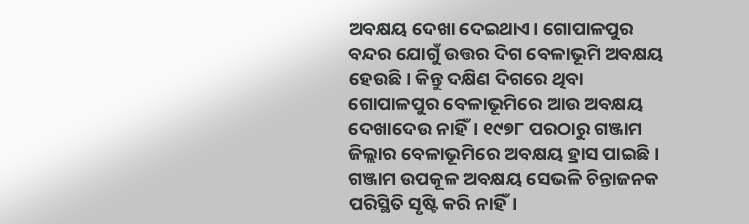ଅବକ୍ଷୟ ଦେଖା ଦେଇଥାଏ। ଗୋପାଳପୁର ବନ୍ଦର ଯୋଗୁଁ ଉତ୍ତର ଦିଗ ବେଳାଭୂମି ଅବକ୍ଷୟ ହେଉଛି। କିନ୍ତୁ ଦକ୍ଷିଣ ଦିଗରେ ଥିବା ଗୋପାଳପୁର ବେଳାଭୂମିରେ ଆଉ ଅବକ୍ଷୟ ଦେଖାଦେଉ ନାହିଁ। ୧୯୭୮ ପରଠାରୁ ଗଞ୍ଜାମ ଜିଲ୍ଲାର ବେଳାଭୂମିରେ ଅବକ୍ଷୟ ହ୍ରାସ ପାଇଛି। ଗଞ୍ଜାମ ଉପକୂଳ ଅବକ୍ଷୟ ସେଭଳି ଚିନ୍ତାଜନକ ପରିସ୍ଥିତି ସୃଷ୍ଟି କରି ନାହିଁ।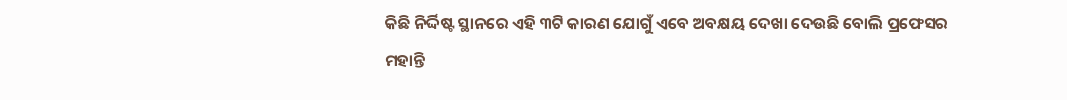କିଛି ନିର୍ଦ୍ଦିଷ୍ଟ ସ୍ଥାନରେ ଏହି ୩ଟି କାରଣ ଯୋଗୁଁ ଏବେ ଅବକ୍ଷୟ ଦେଖା ଦେଉଛି ବୋଲି ପ୍ରଫେସର ମହାନ୍ତି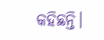କହିଛନ୍ତି।